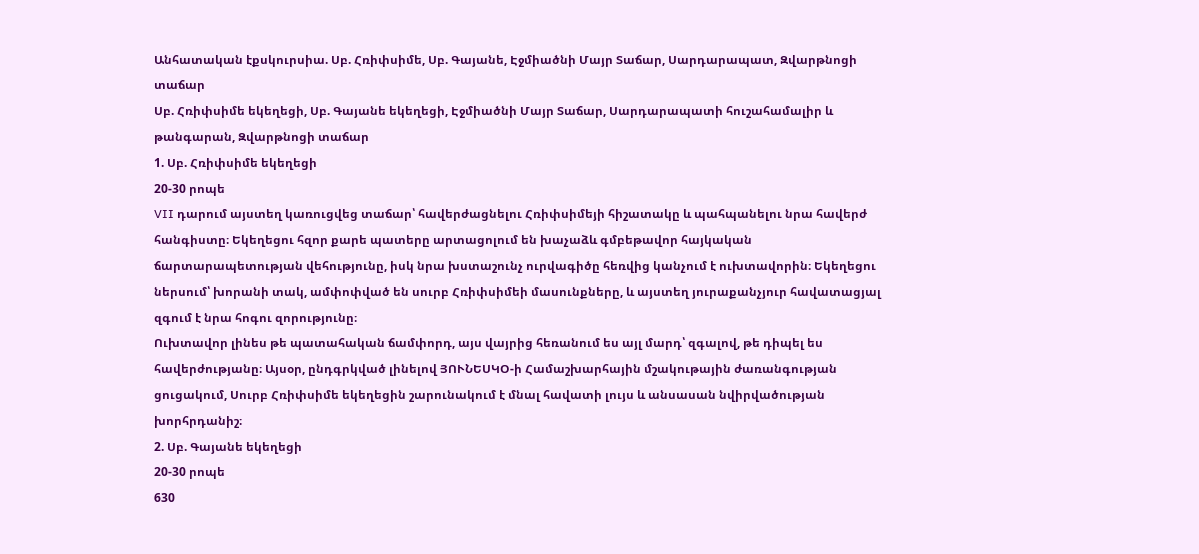Անհատական էքսկուրսիա. Սբ. Հռիփսիմե, Սբ. Գայանե, Էջմիածնի Մայր Տաճար, Սարդարապատ, Զվարթնոցի տաճար
Սբ. Հռիփսիմե եկեղեցի, Սբ. Գայանե եկեղեցի, Էջմիածնի Մայր Տաճար, Սարդարապատի հուշահամալիր և թանգարան, Զվարթնոցի տաճար
1. Սբ. Հռիփսիմե եկեղեցի
20-30 րոպե
VII դարում այստեղ կառուցվեց տաճար՝ հավերժացնելու Հռիփսիմեյի հիշատակը և պահպանելու նրա հավերժ հանգիստը։ Եկեղեցու հզոր քարե պատերը արտացոլում են խաչաձև գմբեթավոր հայկական ճարտարապետության վեհությունը, իսկ նրա խստաշունչ ուրվագիծը հեռվից կանչում է ուխտավորին։ Եկեղեցու ներսում՝ խորանի տակ, ամփոփված են սուրբ Հռիփսիմեի մասունքները, և այստեղ յուրաքանչյուր հավատացյալ զգում է նրա հոգու զորությունը։
Ուխտավոր լինես թե պատահական ճամփորդ, այս վայրից հեռանում ես այլ մարդ՝ զգալով, թե դիպել ես հավերժությանը։ Այսօր, ընդգրկված լինելով ՅՈՒՆԵՍԿՕ-ի Համաշխարհային մշակութային ժառանգության ցուցակում, Սուրբ Հռիփսիմե եկեղեցին շարունակում է մնալ հավատի լույս և անսասան նվիրվածության խորհրդանիշ։
2. Սբ. Գայանե եկեղեցի
20-30 րոպե
630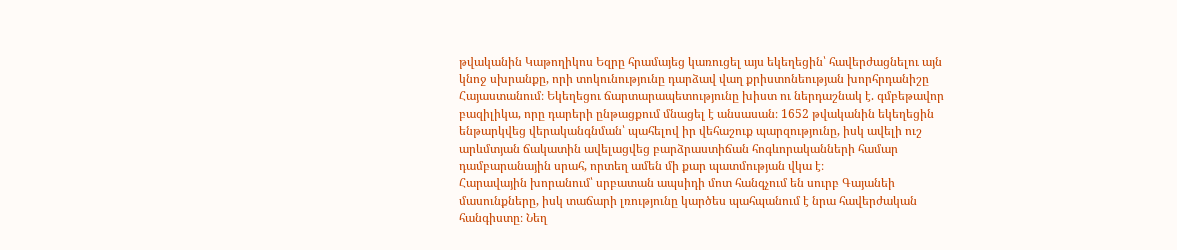թվականին Կաթողիկոս Եզրը հրամայեց կառուցել այս եկեղեցին՝ հավերժացնելու այն կնոջ սխրանքը, որի տոկունությունը դարձավ վաղ քրիստոնեության խորհրդանիշը Հայաստանում։ Եկեղեցու ճարտարապետությունը խիստ ու ներդաշնակ է. գմբեթավոր բազիլիկա, որը դարերի ընթացքում մնացել է անսասան։ 1652 թվականին եկեղեցին ենթարկվեց վերականգնման՝ պահելով իր վեհաշուք պարզությունը, իսկ ավելի ուշ արևմտյան ճակատին ավելացվեց բարձրաստիճան հոգևորականների համար դամբարանային սրահ, որտեղ ամեն մի քար պատմության վկա է։
Հարավային խորանում՝ սրբատան ապսիդի մոտ հանգչում են սուրբ Գայանեի մասունքները, իսկ տաճարի լռությունը կարծես պահպանում է նրա հավերժական հանգիստը։ Նեղ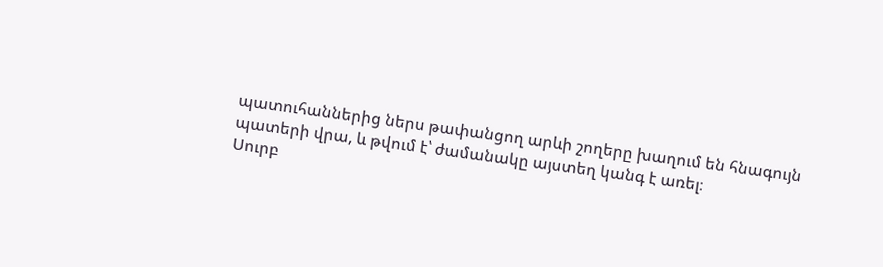պատուհաններից ներս թափանցող արևի շողերը խաղում են հնագույն պատերի վրա, և թվում է՝ ժամանակը այստեղ կանգ է առել։
Սուրբ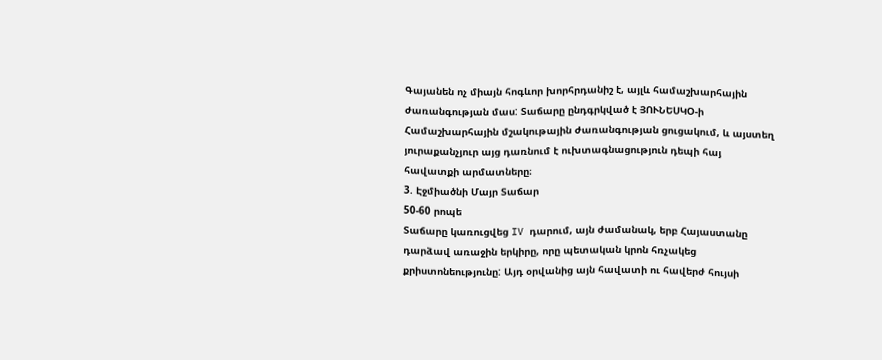Գայանեն ոչ միայն հոգևոր խորհրդանիշ է, այլև համաշխարհային ժառանգության մաս: Տաճարը ընդգրկված է ՅՈՒՆԵՍԿՕ-ի Համաշխարհային մշակութային ժառանգության ցուցակում, և այստեղ յուրաքանչյուր այց դառնում է ուխտագնացություն դեպի հայ հավատքի արմատները։
3. Էջմիածնի Մայր Տաճար
50-60 րոպե
Տաճարը կառուցվեց IV դարում, այն ժամանակ, երբ Հայաստանը դարձավ առաջին երկիրը, որը պետական կրոն հռչակեց քրիստոնեությունը: Այդ օրվանից այն հավատի ու հավերժ հույսի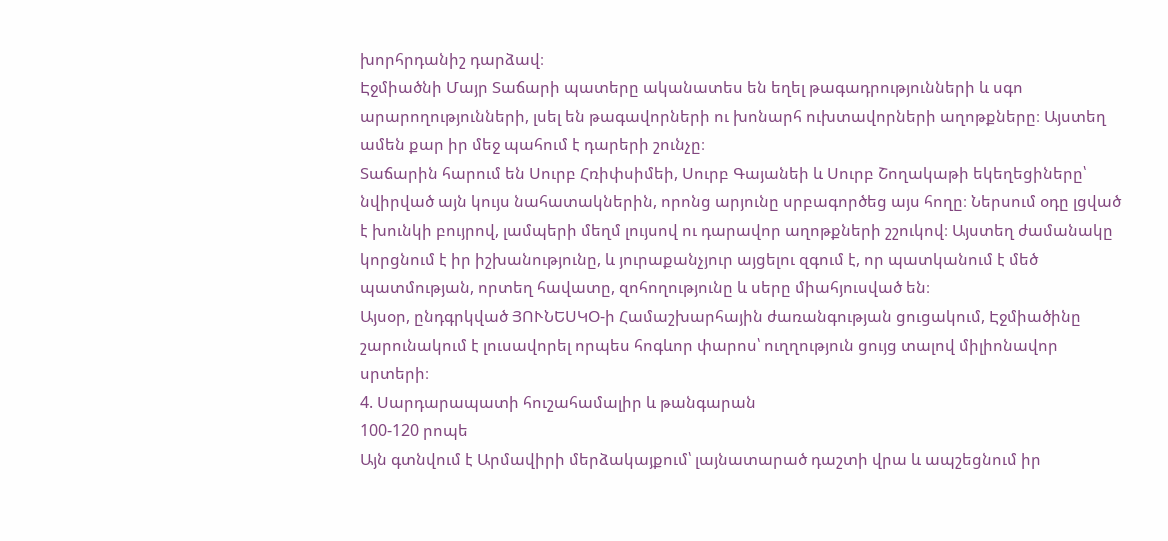խորհրդանիշ դարձավ։
Էջմիածնի Մայր Տաճարի պատերը ականատես են եղել թագադրությունների և սգո արարողությունների, լսել են թագավորների ու խոնարհ ուխտավորների աղոթքները։ Այստեղ ամեն քար իր մեջ պահում է դարերի շունչը։
Տաճարին հարում են Սուրբ Հռիփսիմեի, Սուրբ Գայանեի և Սուրբ Շողակաթի եկեղեցիները՝ նվիրված այն կույս նահատակներին, որոնց արյունը սրբագործեց այս հողը։ Ներսում օդը լցված է խունկի բույրով, լամպերի մեղմ լույսով ու դարավոր աղոթքների շշուկով։ Այստեղ ժամանակը կորցնում է իր իշխանությունը, և յուրաքանչյուր այցելու զգում է, որ պատկանում է մեծ պատմության, որտեղ հավատը, զոհողությունը և սերը միահյուսված են։
Այսօր, ընդգրկված ՅՈՒՆԵՍԿՕ-ի Համաշխարհային ժառանգության ցուցակում, Էջմիածինը շարունակում է լուսավորել որպես հոգևոր փարոս՝ ուղղություն ցույց տալով միլիոնավոր սրտերի։
4. Սարդարապատի հուշահամալիր և թանգարան
100-120 րոպե
Այն գտնվում է Արմավիրի մերձակայքում՝ լայնատարած դաշտի վրա և ապշեցնում իր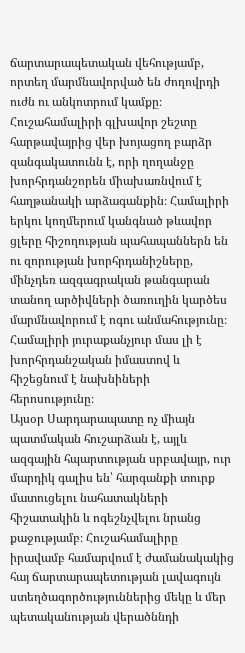ճարտարապետական վեհությամբ, որտեղ մարմնավորված են ժողովրդի ուժն ու անկոտրում կամքը։ Հուշահամալիրի գլխավոր շեշտը հարթավայրից վեր խոյացող բարձր զանգակատունն է, որի ղողանջը խորհրդանշորեն միախառնվում է հաղթանակի արձագանքին։ Համալիրի երկու կողմերում կանգնած թևավոր ցլերը հիշողության պահապաններն են ու զորության խորհրդանիշները, մինչդեռ ազգագրական թանգարան տանող արծիվների ծառուղին կարծես մարմնավորում է ոգու անմահությունը։ Համալիրի յուրաքանչյուր մաս լի է խորհրդանշական իմաստով և հիշեցնում է նախնիների հերոսությունը։
Այսօր Սարդարապատը ոչ միայն պատմական հուշարձան է, այլև ազգային հպարտության սրբավայր, ուր մարդիկ գալիս են՝ հարգանքի տուրք մատուցելու նահատակների հիշատակին և ոգեշնչվելու նրանց քաջությամբ։ Հուշահամալիրը իրավամբ համարվում է ժամանակակից հայ ճարտարապետության լավագույն ստեղծագործություններից մեկը և մեր պետականության վերածննդի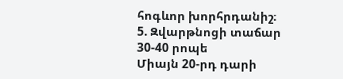հոգևոր խորհրդանիշ։
5. Զվարթնոցի տաճար
30-40 րոպե
Միայն 20-րդ դարի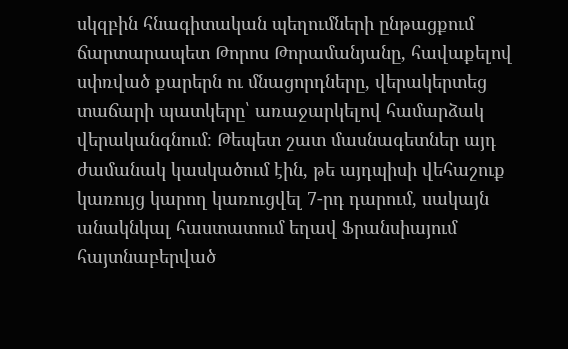սկզբին հնագիտական պեղումների ընթացքում ճարտարապետ Թորոս Թորամանյանը, հավաքելով սփռված քարերն ու մնացորդները, վերակերտեց տաճարի պատկերը՝ առաջարկելով համարձակ վերականգնում։ Թեպետ շատ մասնագետներ այդ ժամանակ կասկածում էին, թե այդպիսի վեհաշուք կառույց կարող կառուցվել 7-րդ դարում, սակայն անակնկալ հաստատում եղավ Ֆրանսիայում հայտնաբերված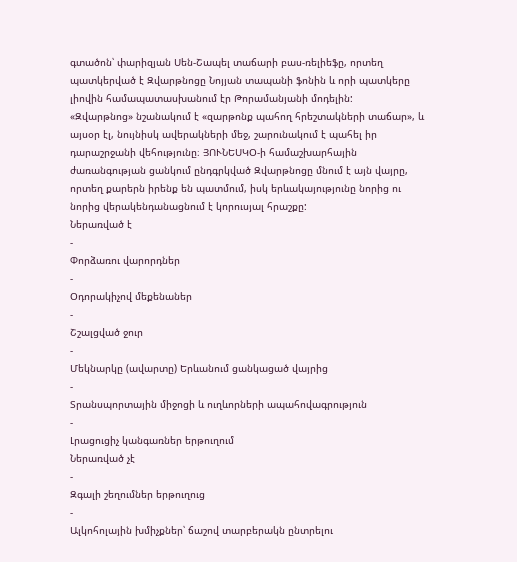գտածոն՝ փարիզյան Սեն-Շապել տաճարի բաս-ռելիեֆը, որտեղ պատկերված է Զվարթնոցը Նոյյան տապանի ֆոնին և որի պատկերը լիովին համապատասխանում էր Թորամանյանի մոդելին:
«Զվարթնոց» նշանակում է «զարթոնք պահող հրեշտակների տաճար», և այսօր էլ, նույնիսկ ավերակների մեջ, շարունակում է պահել իր դարաշրջանի վեհությունը։ ՅՈՒՆԵՍԿՕ-ի համաշխարհային ժառանգության ցանկում ընդգրկված Զվարթնոցը մնում է այն վայրը, որտեղ քարերն իրենք են պատմում, իսկ երևակայությունը նորից ու նորից վերակենդանացնում է կորուսյալ հրաշքը:
Ներառված է
-
Փորձառու վարորդներ
-
Օդորակիչով մեքենաներ
-
Շշալցված ջուր
-
Մեկնարկը (ավարտը) Երևանում ցանկացած վայրից
-
Տրանսպորտային միջոցի և ուղևորների ապահովագրություն
-
Լրացուցիչ կանգառներ երթուղում
Ներառված չէ
-
Զգալի շեղումներ երթուղուց
-
Ալկոհոլային խմիչքներ՝ ճաշով տարբերակն ընտրելու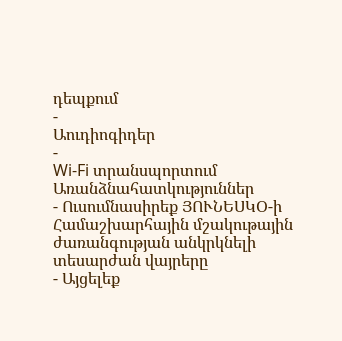դեպքում
-
Աուդիոգիդեր
-
Wi-Fi տրանսպորտում
Առանձնահատկություններ
- Ուսումնասիրեք ՅՈՒՆԵՍԿՕ-ի Համաշխարհային մշակութային ժառանգության անկրկնելի տեսարժան վայրերը
- Այցելեք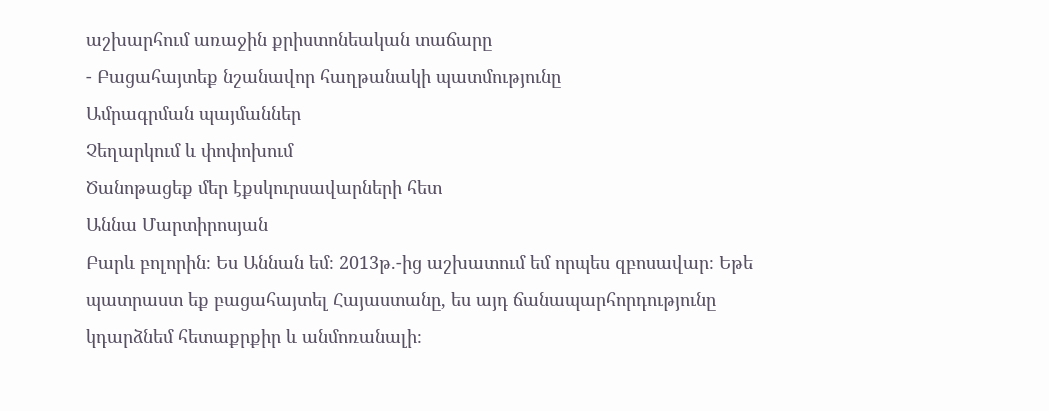աշխարհում առաջին քրիստոնեական տաճարը
- Բացահայտեք նշանավոր հաղթանակի պատմությունը
Ամրագրման պայմաններ
Չեղարկում և փոփոխում
Ծանոթացեք մեր էքսկուրսավարների հետ
Աննա Մարտիրոսյան
Բարև բոլորին։ Ես Աննան եմ։ 2013թ.-ից աշխատում եմ որպես զբոսավար։ Եթե պատրաստ եք բացահայտել Հայաստանը, ես այդ ճանապարհորդությունը կդարձնեմ հետաքրքիր և անմոռանալի։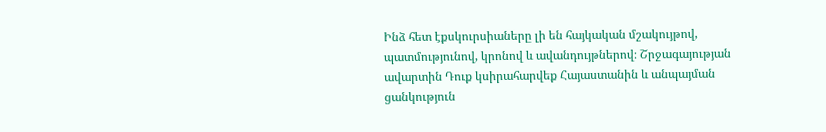Ինձ հետ էքսկուրսիաները լի են հայկական մշակույթով, պատմությունով, կրոնով և ավանդույթներով։ Շրջագայության ավարտին Դուք կսիրահարվեք Հայաստանին և անպայման ցանկություն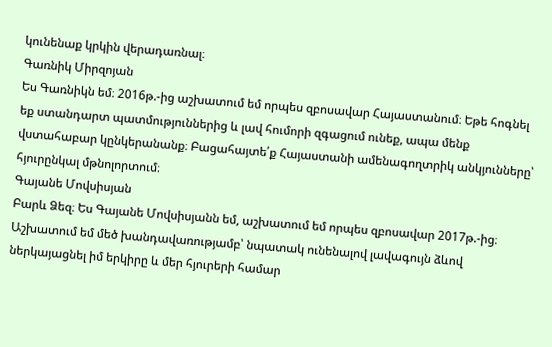կունենաք կրկին վերադառնալ։
Գառնիկ Միրզոյան
Ես Գառնիկն եմ։ 2016թ.-ից աշխատում եմ որպես զբոսավար Հայաստանում։ Եթե հոգնել եք ստանդարտ պատմություններից և լավ հումորի զգացում ունեք, ապա մենք վստահաբար կընկերանանք։ Բացահայտե՛ք Հայաստանի ամենագողտրիկ անկյունները՝ հյուրընկալ մթնոլորտում։
Գայանե Մովսիսյան
Բարև Ձեզ։ Ես Գայանե Մովսիսյանն եմ, աշխատում եմ որպես զբոսավար 2017թ.-ից։ Աշխատում եմ մեծ խանդավառությամբ՝ նպատակ ունենալով լավագույն ձևով ներկայացնել իմ երկիրը և մեր հյուրերի համար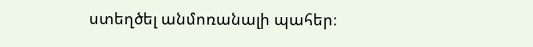ստեղծել անմոռանալի պահեր։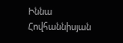Իննա Հովհաննիսյան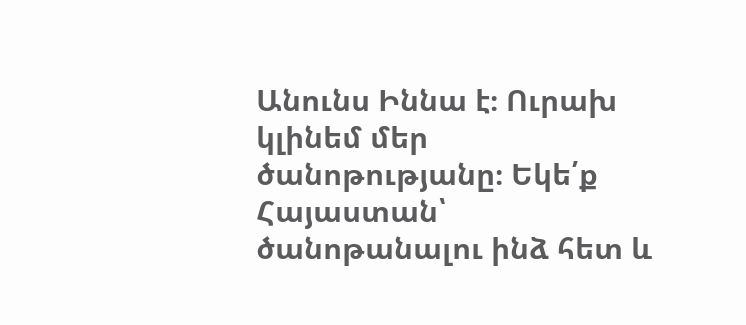Անունս Իննա է։ Ուրախ կլինեմ մեր ծանոթությանը։ Եկե՛ք Հայաստան՝ ծանոթանալու ինձ հետ և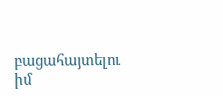բացահայտելու իմ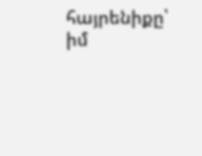հայրենիքը՝ իմ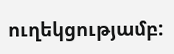ուղեկցությամբ: